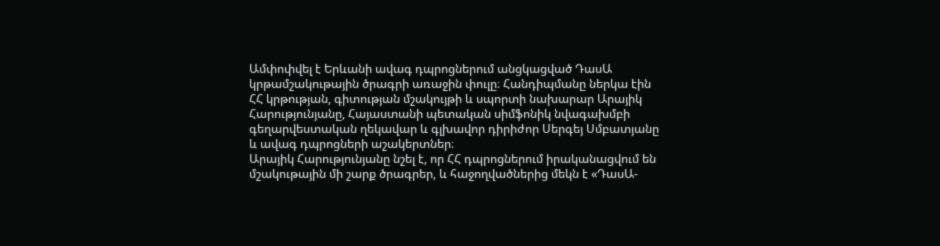Ամփոփվել է Երևանի ավագ դպրոցներում անցկացված ԴասԱ կրթամշակութային ծրագրի առաջին փուլը։ Հանդիպմանը ներկա էին ՀՀ կրթության, գիտության մշակույթի և սպորտի նախարար Արայիկ Հարությունյանը, Հայաստանի պետական սիմֆոնիկ նվագախմբի գեղարվեստական ղեկավար և գլխավոր դիրիժոր Սերգեյ Սմբատյանը և ավագ դպրոցների աշակերտներ։
Արայիկ Հարությունյանը նշել է, որ ՀՀ դպրոցներում իրականացվում են մշակութային մի շարք ծրագրեր, և հաջողվածներից մեկն է «ԴասԱ-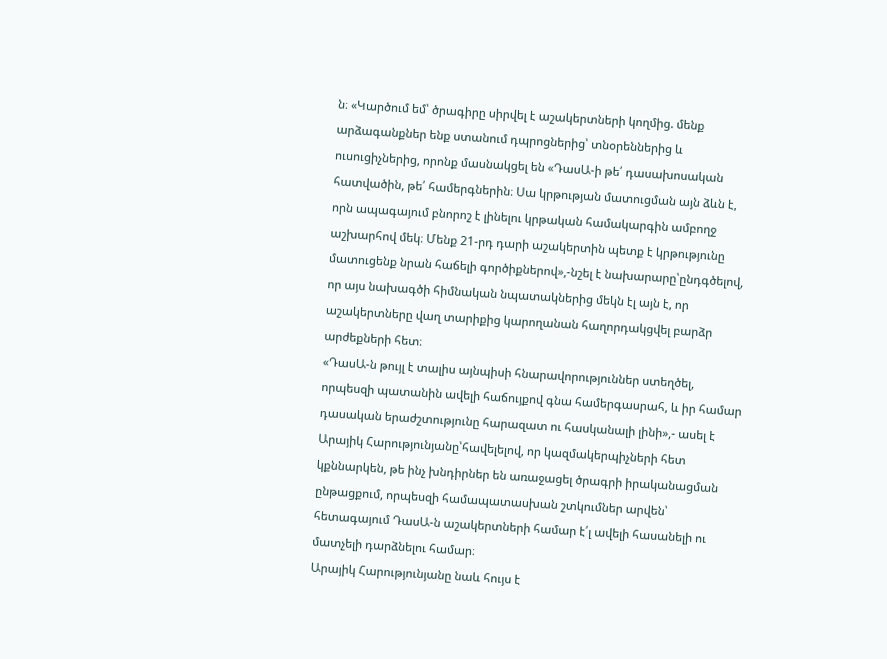ն։ «Կարծում եմ՝ ծրագիրը սիրվել է աշակերտների կողմից. մենք արձագանքներ ենք ստանում դպրոցներից՝ տնօրեններից և ուսուցիչներից, որոնք մասնակցել են «ԴասԱ-ի թե՛ դասախոսական հատվածին, թե՛ համերգներին։ Սա կրթության մատուցման այն ձևն է, որն ապագայում բնորոշ է լինելու կրթական համակարգին ամբողջ աշխարհով մեկ։ Մենք 21-րդ դարի աշակերտին պետք է կրթությունը մատուցենք նրան հաճելի գործիքներով»,-նշել է նախարարը՝ընդգծելով, որ այս նախագծի հիմնական նպատակներից մեկն էլ այն է, որ աշակերտները վաղ տարիքից կարողանան հաղորդակցվել բարձր արժեքների հետ։
«ԴասԱ-ն թույլ է տալիս այնպիսի հնարավորություններ ստեղծել, որպեսզի պատանին ավելի հաճույքով գնա համերգասրահ, և իր համար դասական երաժշտությունը հարազատ ու հասկանալի լինի»,- ասել է Արայիկ Հարությունյանը՝հավելելով, որ կազմակերպիչների հետ կքննարկեն, թե ինչ խնդիրներ են առաջացել ծրագրի իրականացման ընթացքում, որպեսզի համապատասխան շտկումներ արվեն՝ հետագայում ԴասԱ-ն աշակերտների համար է՛լ ավելի հասանելի ու մատչելի դարձնելու համար։
Արայիկ Հարությունյանը նաև հույս է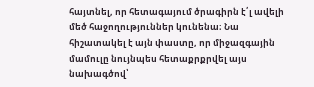հայտնել, որ հետագայում ծրագիրն է՛լ ավելի մեծ հաջողություններ կունենա։ Նա հիշատակել է այն փաստը, որ միջազգային մամուլը նույնպես հետաքրքրվել այս նախագծով՝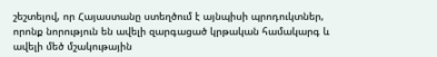շեշտելով, որ Հայաստանը ստեղծում է այնպիսի պրոդուկտներ, որոնք նորություն են ավելի զարգացած կրթական համակարգ և ավելի մեծ մշակութային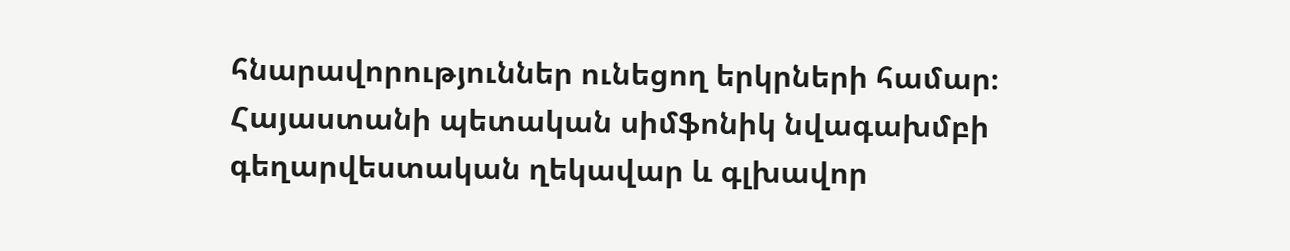հնարավորություններ ունեցող երկրների համար։
Հայաստանի պետական սիմֆոնիկ նվագախմբի գեղարվեստական ղեկավար և գլխավոր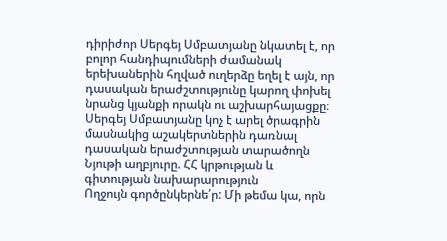դիրիժոր Սերգեյ Սմբատյանը նկատել է, որ բոլոր հանդիպումների ժամանակ երեխաներին հղված ուղերձը եղել է այն, որ դասական երաժշտությունը կարող փոխել նրանց կյանքի որակն ու աշխարհայացքը։ Սերգեյ Սմբատյանը կոչ է արել ծրագրին մասնակից աշակերտներին դառնալ դասական երաժշտության տարածողն
Նյութի աղբյուրը. ՀՀ կրթության և գիտության նախարարություն
Ողջույն գործընկերնե՛ր: Մի թեմա կա, որն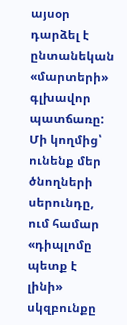այսօր դարձել է ընտանեկան «մարտերի» գլխավոր պատճառը: Մի կողմից՝ ունենք մեր ծնողների սերունդը, ում համար «դիպլոմը պետք է լինի» սկզբունքը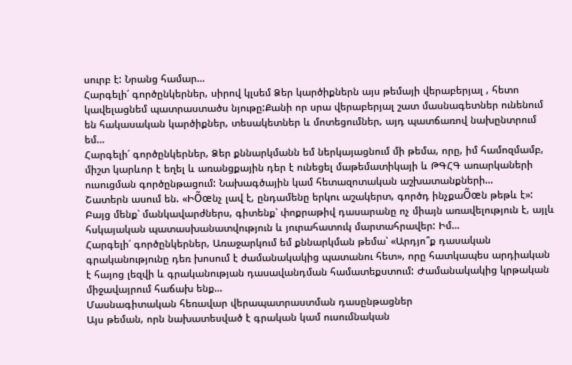սուրբ է: Նրանց համար…
Հարգելի՛ գործընկերներ, սիրով կլսեմ Ձեր կարծիքներն այս թեմայի վերաբերյալ , հետո կավելացնեմ պատրաստածս նյութը:Քանի որ սրա վերաբերյալ շատ մասնագետներ ունենում են հակասական կարծիքներ, տեսակետներ և մոտեցումներ, այդ պատճառով նախընտրում եմ…
Հարգելի՛ գործընկերներ, Ձեր քննարկմանն եմ ներկայացնում մի թեմա, որը, իմ համոզմամբ, միշտ կարևոր է եղել և առանցքային դեր է ունեցել մաթեմատիկայի և ԹԳՀԳ առարկաների ուսուցման գործընթացում: Նախագծային կամ հետազոտական աշխատանքների…
Շատերն ասում են. «ԻÕœնչ լավ է, ընդամենը երկու աշակերտ, գործդ ինչքաÕœն թեթև է»: Բայց մենք՝ մանկավարժներս, գիտենք՝ փոքրաթիվ դասարանը ոչ միայն առավելություն է, այլև հսկայական պատասխանատվություն և յուրահատուկ մարտահրավեր: Իմ…
Հարգելի՛ գործընկերներ, Առաջարկում եմ քննարկման թեմա՝ «Արդյո՞ք դասական գրականությունը դեռ խոսում է ժամանակակից պատանու հետ», որը հատկապես արդիական է հայոց լեզվի և գրականության դասավանդման համատեքստում: Ժամանակակից կրթական միջավայրում հաճախ ենք…
Մասնագիտական հեռավար վերապատրաստման դասընթացներ
Այս թեման, որն նախատեսված է գրական կամ ուսումնական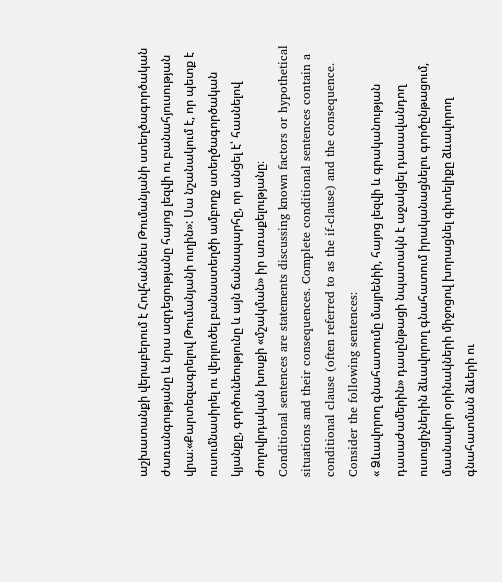աշխատանքի վերաբերում է Հովհաննես Թումանյանի ստեղծագործական ժառանգությանը և նրա ազդեցությանը հայոց լեզվի ու բանահյուսության վրա։«Քարտեզագրելով Թումանյանի ուղին»: Սա նշանակում է, որ պետք է ուսումնասիրել ու վերլուծել բանաստեղծի ամբողջ ստեղծագործական կյանքը, գործունեությունը և այն ճանապարհը, որ անցել է՝ հասնելով ժողովրդական խոսքի «մշակման» իր առաքելությանը։
Conditional sentences are statements discussing known factors or hypothetical situations and their consequences. Complete conditional sentences contain a conditional clause (often referred to as the if-clause) and the consequence. Consider the following sentences:
« Ձևավորող գնահատումը մայրենիի, հայոց լեզվի և գրականության դասաժամերին» դասընթացի նպատակն է աջակցել դասավանդող ուսուցիչներին ձևավորող գնահատում իրականացնելու գործընթացում, մասնավոր օրինակների միջոցով խորացնել գիտելիքը ձևավորող գնահատման ձևերի ու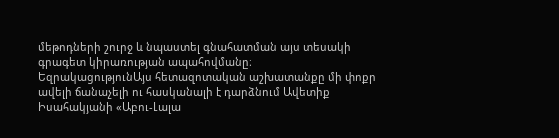մեթոդների շուրջ և նպաստել գնահատման այս տեսակի գրագետ կիրառության ապահովմանը։
ԵզրակացությունԱյս հետազոտական աշխատանքը մի փոքր ավելի ճանաչելի ու հասկանալի է դարձնում Ավետիք Իսահակյանի «Աբու-Լալա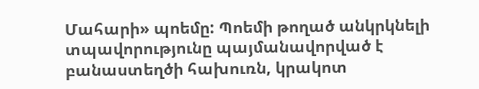Մահարի» պոեմը: Պոեմի թողած անկրկնելի տպավորությունը պայմանավորված է բանաստեղծի հախուռն, կրակոտ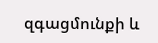զգացմունքի և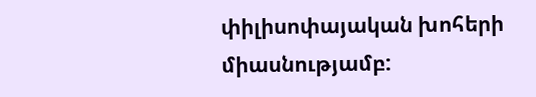փիլիսոփայական խոհերի միասնությամբ: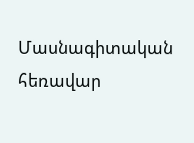Մասնագիտական հեռավար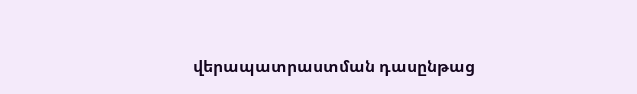վերապատրաստման դասընթաց